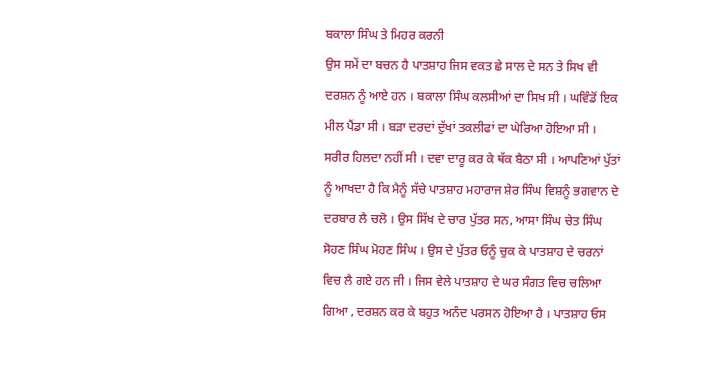ਬਕਾਲਾ ਸਿੰਘ ਤੇ ਮਿਹਰ ਕਰਨੀ
ਉਸ ਸਮੇਂ ਦਾ ਬਚਨ ਹੈ ਪਾਤਸ਼ਾਹ ਜਿਸ ਵਕਤ ਛੇ ਸਾਲ ਦੇ ਸਨ ਤੇ ਸਿਖ ਵੀ
ਦਰਸ਼ਨ ਨੂੰ ਆਏ ਹਨ । ਬਕਾਲਾ ਸਿੰਘ ਕਲਸੀਆਂ ਦਾ ਸਿਖ ਸੀ । ਘਵਿੰਡੋਂ ਇਕ ਮੀਲ ਪੈਂਡਾ ਸੀ । ਬੜਾ ਦਰਦਾਂ ਦੁੱਖਾਂ ਤਕਲੀਫਾਂ ਦਾ ਘੇਰਿਆ ਹੋਇਆ ਸੀ । ਸਰੀਰ ਹਿਲਦਾ ਨਹੀਂ ਸੀ । ਦਵਾ ਦਾਰੂ ਕਰ ਕੇ ਥੱਕ ਬੈਠਾ ਸੀ । ਆਪਣਿਆਂ ਪੁੱਤਾਂ ਨੂੰ ਆਖਦਾ ਹੈ ਕਿ ਮੈਨੂੰ ਸੱਚੇ ਪਾਤਸ਼ਾਹ ਮਹਾਰਾਜ ਸ਼ੇਰ ਸਿੰਘ ਵਿਸ਼ਨੂੰ ਭਗਵਾਨ ਦੇ ਦਰਬਾਰ ਲੈ ਚਲੋ । ਉਸ ਸਿੱਖ ਦੇ ਚਾਰ ਪੁੱਤਰ ਸਨ, ਆਸਾ ਸਿੰਘ ਚੇਤ ਸਿੰਘ ਸੋਹਣ ਸਿੰਘ ਮੋਹਣ ਸਿੰਘ । ਉਸ ਦੇ ਪੁੱਤਰ ਓਨੂੰ ਚੁਕ ਕੇ ਪਾਤਸ਼ਾਹ ਦੇ ਚਰਨਾਂ ਵਿਚ ਲੈ ਗਏ ਹਨ ਜੀ । ਜਿਸ ਵੇਲੇ ਪਾਤਸ਼ਾਹ ਦੇ ਘਰ ਸੰਗਤ ਵਿਚ ਚਲਿਆ ਗਿਆ , ਦਰਸ਼ਨ ਕਰ ਕੇ ਬਹੁਤ ਅਨੰਦ ਪਰਸਨ ਹੋਇਆ ਹੈ । ਪਾਤਸ਼ਾਹ ਓਸ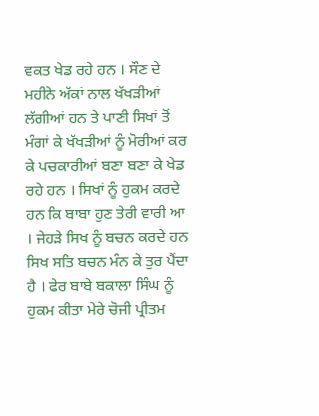ਵਕਤ ਖੇਡ ਰਹੇ ਹਨ । ਸੌਣ ਦੇ ਮਹੀਨੇ ਅੱਕਾਂ ਨਾਲ ਖੱਖੜੀਆਂ ਲੱਗੀਆਂ ਹਨ ਤੇ ਪਾਣੀ ਸਿਖਾਂ ਤੋਂ ਮੰਗਾਂ ਕੇ ਖੱਖੜੀਆਂ ਨੂੰ ਮੋਰੀਆਂ ਕਰ ਕੇ ਪਚਕਾਰੀਆਂ ਬਣਾ ਬਣਾ ਕੇ ਖੇਡ ਰਹੇ ਹਨ । ਸਿਖਾਂ ਨੂੰ ਹੁਕਮ ਕਰਦੇ ਹਨ ਕਿ ਬਾਬਾ ਹੁਣ ਤੇਰੀ ਵਾਰੀ ਆ । ਜੇਹੜੇ ਸਿਖ ਨੂੰ ਬਚਨ ਕਰਦੇ ਹਨ ਸਿਖ ਸਤਿ ਬਚਨ ਮੰਨ ਕੇ ਤੁਰ ਪੈਂਦਾ ਹੈ । ਫੇਰ ਬਾਬੇ ਬਕਾਲਾ ਸਿੰਘ ਨੂੰ ਹੁਕਮ ਕੀਤਾ ਮੇਰੇ ਚੋਜੀ ਪ੍ਰੀਤਮ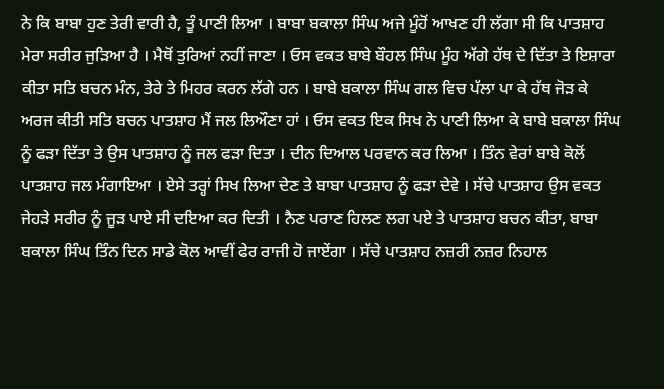ਨੇ ਕਿ ਬਾਬਾ ਹੁਣ ਤੇਰੀ ਵਾਰੀ ਹੈ, ਤੂੰ ਪਾਣੀ ਲਿਆ । ਬਾਬਾ ਬਕਾਲਾ ਸਿੰਘ ਅਜੇ ਮੂੰਹੋਂ ਆਖਣ ਹੀ ਲੱਗਾ ਸੀ ਕਿ ਪਾਤਸ਼ਾਹ ਮੇਰਾ ਸਰੀਰ ਜੁੜਿਆ ਹੈ । ਮੈਥੋਂ ਤੁਰਿਆਂ ਨਹੀਂ ਜਾਣਾ । ਓਸ ਵਕਤ ਬਾਬੇ ਬੌਹਲ ਸਿੰਘ ਮੂੰਹ ਅੱਗੇ ਹੱਥ ਦੇ ਦਿੱਤਾ ਤੇ ਇਸ਼ਾਰਾ ਕੀਤਾ ਸਤਿ ਬਚਨ ਮੰਨ, ਤੇਰੇ ਤੇ ਮਿਹਰ ਕਰਨ ਲੱਗੇ ਹਨ । ਬਾਬੇ ਬਕਾਲਾ ਸਿੰਘ ਗਲ ਵਿਚ ਪੱਲਾ ਪਾ ਕੇ ਹੱਥ ਜੋੜ ਕੇ ਅਰਜ ਕੀਤੀ ਸਤਿ ਬਚਨ ਪਾਤਸ਼ਾਹ ਮੈਂ ਜਲ ਲਿਔਣਾ ਹਾਂ । ਓਸ ਵਕਤ ਇਕ ਸਿਖ ਨੇ ਪਾਣੀ ਲਿਆ ਕੇ ਬਾਬੇ ਬਕਾਲਾ ਸਿੰਘ ਨੂੰ ਫੜਾ ਦਿੱਤਾ ਤੇ ਉਸ ਪਾਤਸ਼ਾਹ ਨੂੰ ਜਲ ਫੜਾ ਦਿਤਾ । ਦੀਨ ਦਿਆਲ ਪਰਵਾਨ ਕਰ ਲਿਆ । ਤਿੰਨ ਵੇਰਾਂ ਬਾਬੇ ਕੋਲੋਂ ਪਾਤਸ਼ਾਹ ਜਲ ਮੰਗਾਇਆ । ਏਸੇ ਤਰ੍ਹਾਂ ਸਿਖ ਲਿਆ ਦੇਣ ਤੇ ਬਾਬਾ ਪਾਤਸ਼ਾਹ ਨੂੰ ਫੜਾ ਦੇਵੇ । ਸੱਚੇ ਪਾਤਸ਼ਾਹ ਉਸ ਵਕਤ ਜੇਹੜੇ ਸਰੀਰ ਨੂੰ ਜੂੜ ਪਾਏ ਸੀ ਦਇਆ ਕਰ ਦਿਤੀ । ਨੈਣ ਪਰਾਣ ਹਿਲਣ ਲਗ ਪਏ ਤੇ ਪਾਤਸ਼ਾਹ ਬਚਨ ਕੀਤਾ, ਬਾਬਾ ਬਕਾਲਾ ਸਿੰਘ ਤਿੰਨ ਦਿਨ ਸਾਡੇ ਕੋਲ ਆਵੀਂ ਫੇਰ ਰਾਜੀ ਹੋ ਜਾਏਂਗਾ । ਸੱਚੇ ਪਾਤਸ਼ਾਹ ਨਜ਼ਰੀ ਨਜ਼ਰ ਨਿਹਾਲ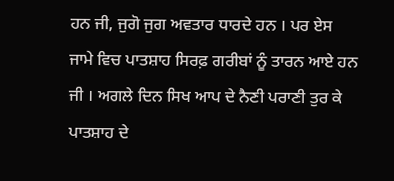ਹਨ ਜੀ, ਜੁਗੋ ਜੁਗ ਅਵਤਾਰ ਧਾਰਦੇ ਹਨ । ਪਰ ਏਸ ਜਾਮੇ ਵਿਚ ਪਾਤਸ਼ਾਹ ਸਿਰਫ਼ ਗਰੀਬਾਂ ਨੂੰ ਤਾਰਨ ਆਏ ਹਨ ਜੀ । ਅਗਲੇ ਦਿਨ ਸਿਖ ਆਪ ਦੇ ਨੈਣੀ ਪਰਾਣੀ ਤੁਰ ਕੇ ਪਾਤਸ਼ਾਹ ਦੇ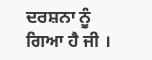ਦਰਸ਼ਨਾ ਨੂੰ ਗਿਆ ਹੈ ਜੀ ।